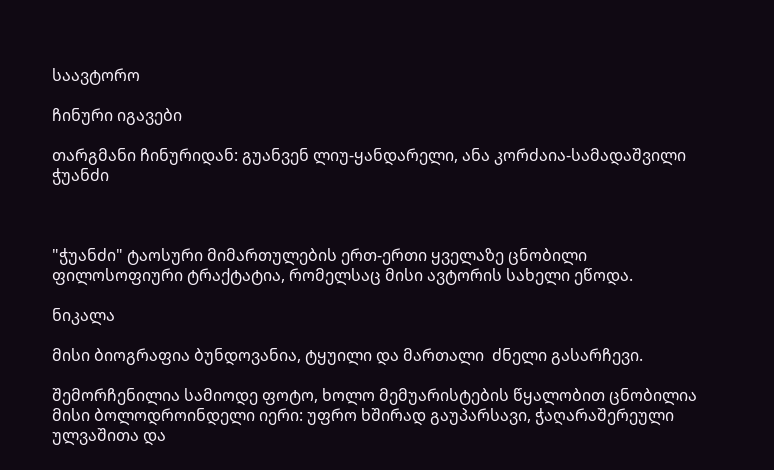საავტორო

ჩინური იგავები

თარგმანი ჩინურიდან: გუანვენ ლიუ-ყანდარელი, ანა კორძაია-სამადაშვილი ჭუანძი



"ჭუანძი" ტაოსური მიმართულების ერთ-ერთი ყველაზე ცნობილი ფილოსოფიური ტრაქტატია, რომელსაც მისი ავტორის სახელი ეწოდა.

ნიკალა

მისი ბიოგრაფია ბუნდოვანია, ტყუილი და მართალი  ძნელი გასარჩევი.

შემორჩენილია სამიოდე ფოტო, ხოლო მემუარისტების წყალობით ცნობილია მისი ბოლოდროინდელი იერი: უფრო ხშირად გაუპარსავი, ჭაღარაშერეული ულვაშითა და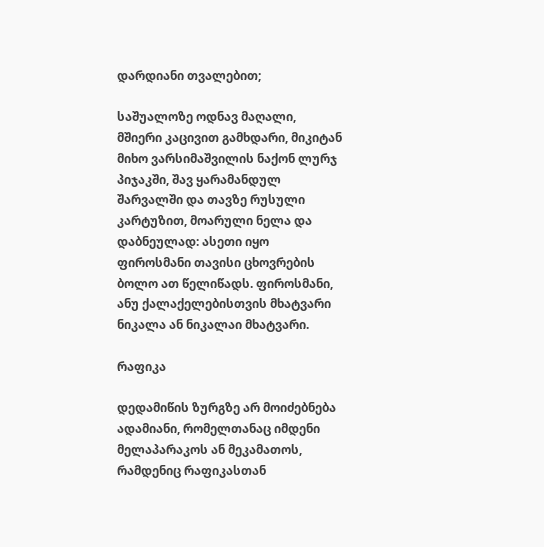დარდიანი თვალებით;

საშუალოზე ოდნავ მაღალი, მშიერი კაცივით გამხდარი, მიკიტან მიხო ვარსიმაშვილის ნაქონ ლურჯ პიჯაკში, შავ ყარამანდულ შარვალში და თავზე რუსული კარტუზით, მოარული ნელა და დაბნეულად: ასეთი იყო ფიროსმანი თავისი ცხოვრების ბოლო ათ წელიწადს. ფიროსმანი, ანუ ქალაქელებისთვის მხატვარი ნიკალა ან ნიკალაი მხატვარი.

რაფიკა

დედამიწის ზურგზე არ მოიძებნება ადამიანი, რომელთანაც იმდენი მელაპარაკოს ან მეკამათოს, რამდენიც რაფიკასთან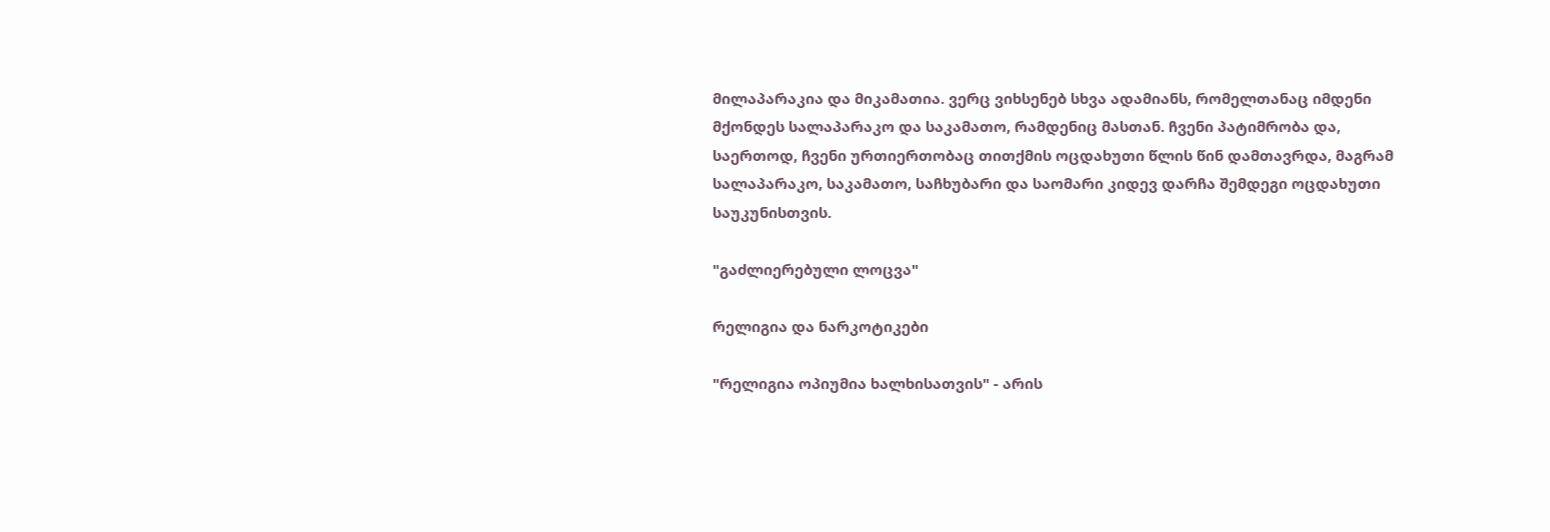მილაპარაკია და მიკამათია. ვერც ვიხსენებ სხვა ადამიანს, რომელთანაც იმდენი მქონდეს სალაპარაკო და საკამათო, რამდენიც მასთან. ჩვენი პატიმრობა და, საერთოდ, ჩვენი ურთიერთობაც თითქმის ოცდახუთი წლის წინ დამთავრდა, მაგრამ სალაპარაკო, საკამათო, საჩხუბარი და საომარი კიდევ დარჩა შემდეგი ოცდახუთი საუკუნისთვის.

"გაძლიერებული ლოცვა"

რელიგია და ნარკოტიკები

"რელიგია ოპიუმია ხალხისათვის" - არის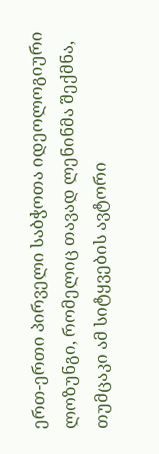ერთ-ერთი პირველი საბჭოთა იდეოლოგიური ლოზუნგი, რომელიც თავად ლენინმა შექმნა, თუმცაკი ამ სიტყვების ავტორი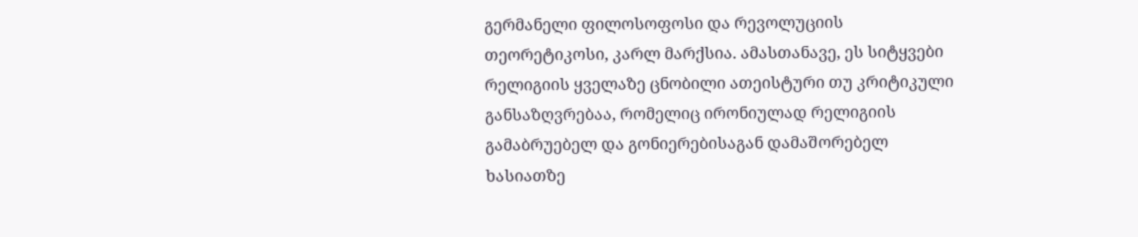გერმანელი ფილოსოფოსი და რევოლუციის თეორეტიკოსი, კარლ მარქსია. ამასთანავე, ეს სიტყვები რელიგიის ყველაზე ცნობილი ათეისტური თუ კრიტიკული განსაზღვრებაა, რომელიც ირონიულად რელიგიის გამაბრუებელ და გონიერებისაგან დამაშორებელ ხასიათზე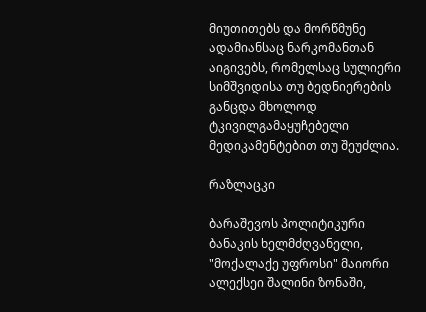მიუთითებს და მორწმუნე ადამიანსაც ნარკომანთან აიგივებს, რომელსაც სულიერი სიმშვიდისა თუ ბედნიერების განცდა მხოლოდ ტკივილგამაყუჩებელი მედიკამენტებით თუ შეუძლია.

რაზლაცკი

ბარაშევოს პოლიტიკური ბანაკის ხელმძღვანელი, "მოქალაქე უფროსი" მაიორი ალექსეი შალინი ზონაში,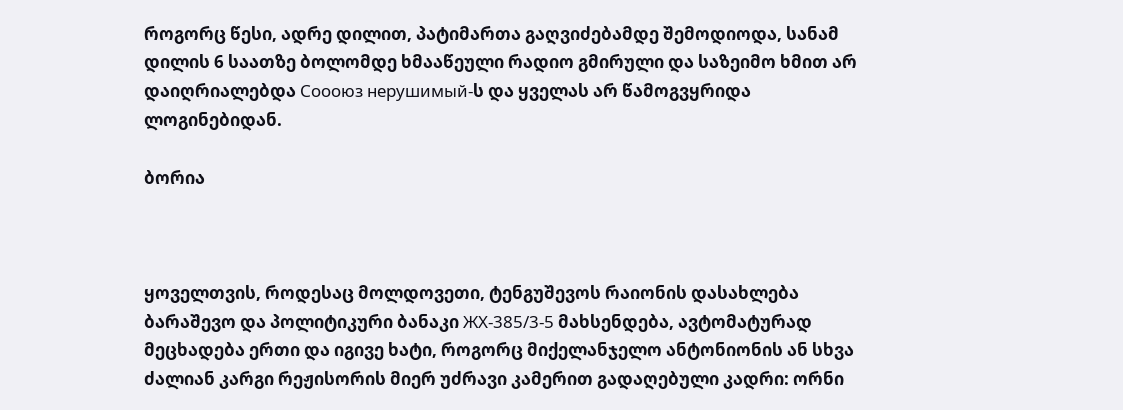როგორც წესი, ადრე დილით, პატიმართა გაღვიძებამდე შემოდიოდა, სანამ დილის 6 საათზე ბოლომდე ხმააწეული რადიო გმირული და საზეიმო ხმით არ დაიღრიალებდა Соооюз нерушимый-ს და ყველას არ წამოგვყრიდა ლოგინებიდან.

ბორია



ყოველთვის, როდესაც მოლდოვეთი, ტენგუშევოს რაიონის დასახლება ბარაშევო და პოლიტიკური ბანაკი ЖХ-385/3-5 მახსენდება, ავტომატურად მეცხადება ერთი და იგივე ხატი, როგორც მიქელანჯელო ანტონიონის ან სხვა ძალიან კარგი რეჟისორის მიერ უძრავი კამერით გადაღებული კადრი: ორნი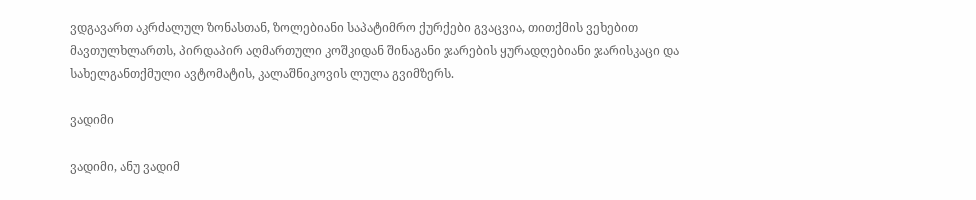ვდგავართ აკრძალულ ზონასთან, ზოლებიანი საპატიმრო ქურქები გვაცვია, თითქმის ვეხებით მავთულხლართს, პირდაპირ აღმართული კოშკიდან შინაგანი ჯარების ყურადღებიანი ჯარისკაცი და სახელგანთქმული ავტომატის, კალაშნიკოვის ლულა გვიმზერს.

ვადიმი

ვადიმი, ანუ ვადიმ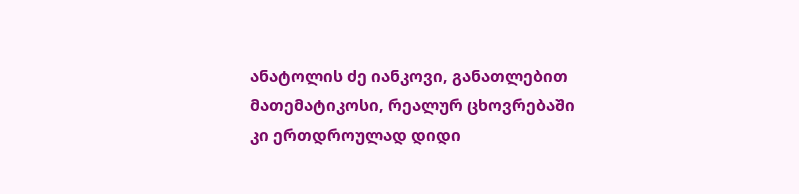ანატოლის ძე იანკოვი, განათლებით მათემატიკოსი, რეალურ ცხოვრებაში კი ერთდროულად დიდი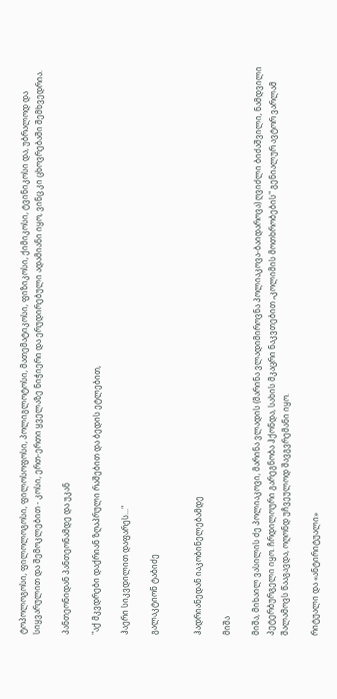ტოპოლოგოსი, ფილოლოგოსი, ფილოსოფოსი, პოლიგლოტოსი, მათემატიკოსი, ფიზიკოსი, ქიმიკოსი, ტვინიკოსი და, უბრალოდ და სიყვარულით და შემოკლებით - კოსი, ერთ-ერთი ყველაზე ნიჭიერი და ერუდირებული ადამიანი იყო, ვინც კი ცხოვრებაში შემხვედრია.

პანთეონიდან პანთეონამდე და უკან

"აქ მკვდრები დაქრიან ზღაპრული რაშებით და ბედის ეტლებით,

ჰაერი სიკვდილით დაფარეს..."

გალაკტიონ ტაბიძე


ჰადრიანედან იაკობინელებამდე

მიშა

მიშა, მიხაილ ვასილის ძე პოლიაკოვი, მარინა ვლადის (მარინა ვლადიმიროვნა პოლიაკოვა-ბაიდაროვა) ღვიძლი ბიძაშვილი, ნამდვილი პეტერბურგელი იყო. ჩრდილოური გარეგნობა ჰქონდა, სახის მკაცრი ნაკვთებით „კოლიმის მოთხრობების" გენიალურ ავტორ ვარლამ შალამოვს წააგავდა, ოღონდ უჩვეულოდ შავგვრემანი იყო.

რიტუალი და «ანტირიტუალი»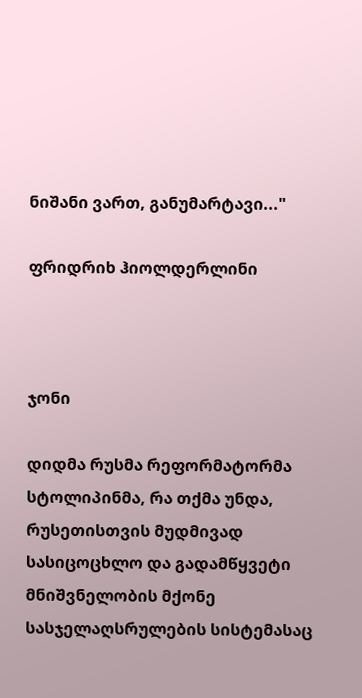ნიშანი ვართ, განუმარტავი..."

ფრიდრიხ ჰიოლდერლინი



ჯონი

დიდმა რუსმა რეფორმატორმა სტოლიპინმა, რა თქმა უნდა, რუსეთისთვის მუდმივად სასიცოცხლო და გადამწყვეტი მნიშვნელობის მქონე  სასჯელაღსრულების სისტემასაც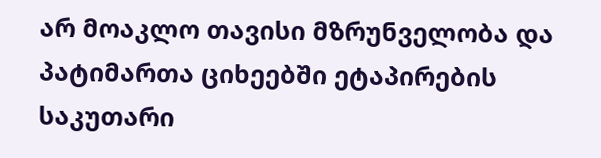არ მოაკლო თავისი მზრუნველობა და პატიმართა ციხეებში ეტაპირების საკუთარი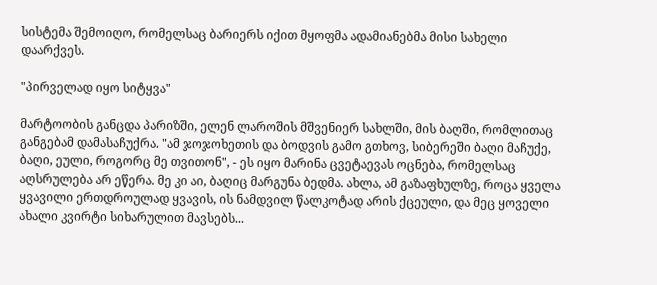სისტემა შემოიღო, რომელსაც ბარიერს იქით მყოფმა ადამიანებმა მისი სახელი დაარქვეს.

"პირველად იყო სიტყვა"

მარტოობის განცდა პარიზში, ელენ ლაროშის მშვენიერ სახლში, მის ბაღში, რომლითაც განგებამ დამასაჩუქრა. "ამ ჯოჯოხეთის და ბოდვის გამო გთხოვ, სიბერეში ბაღი მაჩუქე, ბაღი, ეული, როგორც მე თვითონ", - ეს იყო მარინა ცვეტაევას ოცნება, რომელსაც აღსრულება არ ეწერა. მე კი აი, ბაღიც მარგუნა ბედმა. ახლა, ამ გაზაფხულზე, როცა ყველა ყვავილი ერთდროულად ყვავის, ის ნამდვილ წალკოტად არის ქცეული, და მეც ყოველი ახალი კვირტი სიხარულით მავსებს...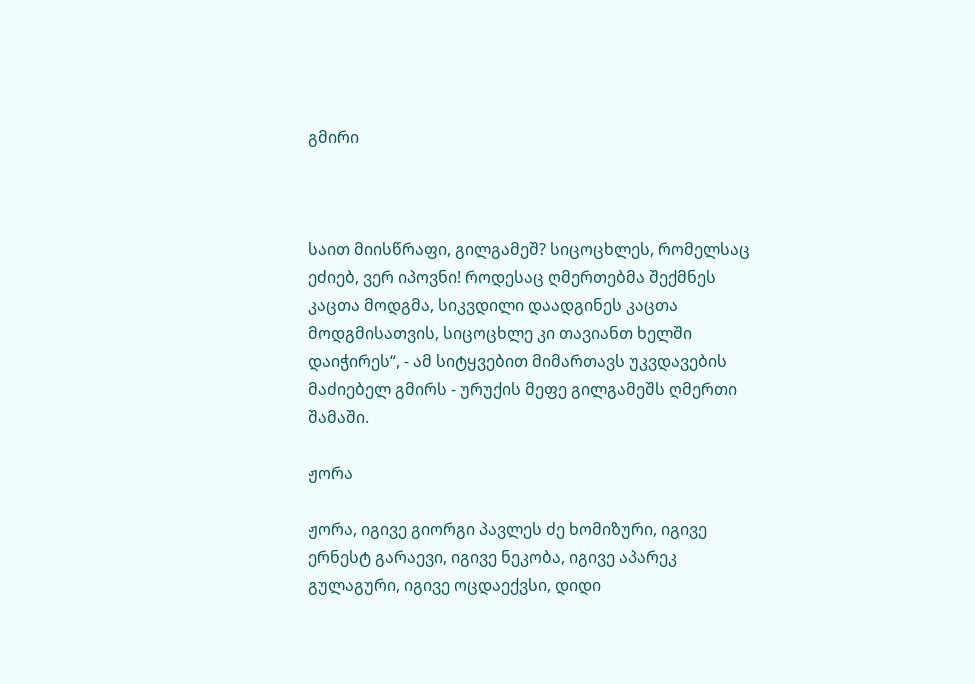გმირი



საით მიისწრაფი, გილგამეშ? სიცოცხლეს, რომელსაც ეძიებ, ვერ იპოვნი! როდესაც ღმერთებმა შექმნეს კაცთა მოდგმა, სიკვდილი დაადგინეს კაცთა მოდგმისათვის, სიცოცხლე კი თავიანთ ხელში დაიჭირეს“, - ამ სიტყვებით მიმართავს უკვდავების მაძიებელ გმირს - ურუქის მეფე გილგამეშს ღმერთი შამაში.

ჟორა

ჟორა, იგივე გიორგი პავლეს ძე ხომიზური, იგივე ერნესტ გარაევი, იგივე ნეკობა, იგივე აპარეკ გულაგური, იგივე ოცდაექვსი, დიდი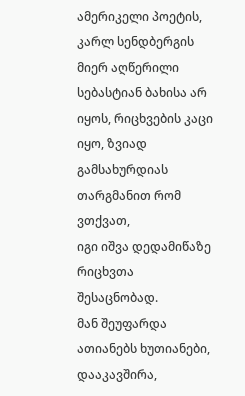ამერიკელი პოეტის, კარლ სენდბერგის მიერ აღწერილი სებასტიან ბახისა არ იყოს, რიცხვების კაცი იყო, ზვიად გამსახურდიას თარგმანით რომ ვთქვათ,
იგი იშვა დედამიწაზე რიცხვთა შესაცნობად.
მან შეუფარდა ათიანებს ხუთიანები,
დააკავშირა,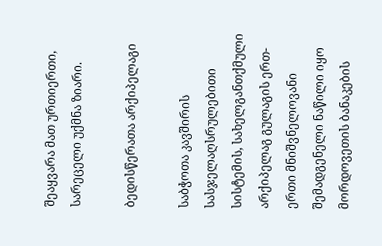შეაყვარა მათ ურთიერთი,
სარეცელი უქმნა ზიარი.

ბედისწერათა არქიპელაგი

საბჭოთა კავშირის სასჯელაღსრულებითი სისტემის, სახელგანთქმული არქიპელაგ გულაგის ერთ-ერთი მნიშვნელოვანი შემადგენელი ნაწილი იყო მორდოვეთის ბანაკების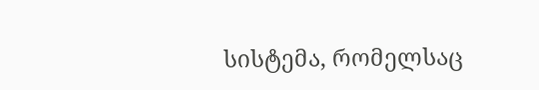სისტემა, რომელსაც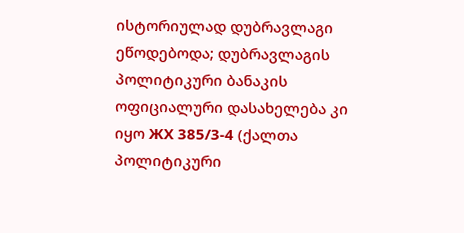ისტორიულად დუბრავლაგი ეწოდებოდა; დუბრავლაგის პოლიტიკური ბანაკის ოფიციალური დასახელება კი იყო ЖХ 385/3-4 (ქალთა პოლიტიკური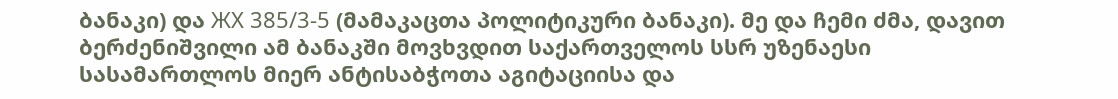ბანაკი) და ЖХ 385/3-5 (მამაკაცთა პოლიტიკური ბანაკი). მე და ჩემი ძმა, დავით ბერძენიშვილი ამ ბანაკში მოვხვდით საქართველოს სსრ უზენაესი სასამართლოს მიერ ანტისაბჭოთა აგიტაციისა და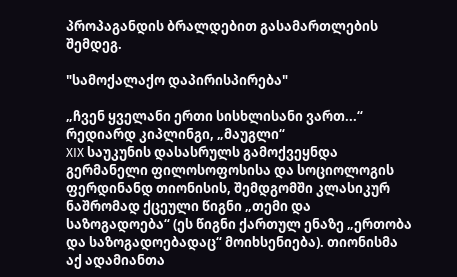პროპაგანდის ბრალდებით გასამართლების შემდეგ.

"სამოქალაქო დაპირისპირება"

„ჩვენ ყველანი ერთი სისხლისანი ვართ...“
რედიარდ კიპლინგი, „მაუგლი“
XIX საუკუნის დასასრულს გამოქვეყნდა გერმანელი ფილოსოფოსისა და სოციოლოგის ფერდინანდ თიონისის, შემდგომში კლასიკურ ნაშრომად ქცეული წიგნი „თემი და საზოგადოება“ (ეს წიგნი ქართულ ენაზე „ერთობა და საზოგადოებადაც“ მოიხსენიება). თიონისმა აქ ადამიანთა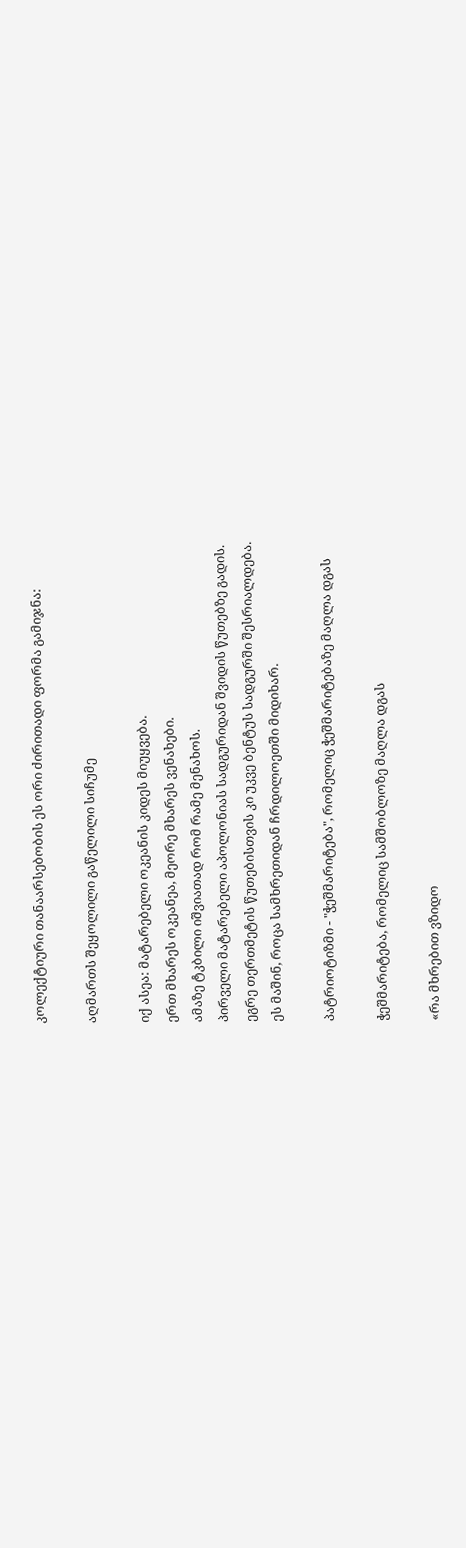კოლექტიური თანაარსებობის ეს ორი ძირითადი ფორმა გამიჯნა:

აღმართს შეყოლილი გაწელილი სიჩუმე

იქ ასეა: მატარებელი ოკეანის კიდეს მიუყვება.
ერთ მხარეს ოკეანეა, მეორე მხარეს ვენახები.
ამაზე ტკბილი იშვიათად რომ რამე მენახოს.
პირველი მატარებელი აპოლონიას სადგურიდან შვიდის წუთებზე გადის.
ეგრე თერთმეტის წუთებისთვის კი უკვე ბენტუს სადგურში შესრიალდება.
ეს მაშინ, როცა სამხრეთიდან ჩრდილოეთში მიდიხარ.

პატრიოტიზმი - "ჭეშმარიტება", რომელიც ჭეშმარიტებაზე მაღლა დგას

ჭეშმარიტება, რომელიც სამშობლოზე მაღლა დგას

«რა მხრებით ვზიდო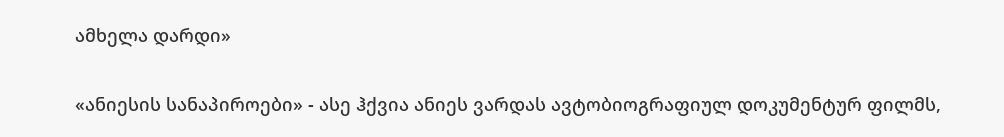ამხელა დარდი»

«ანიესის სანაპიროები» - ასე ჰქვია ანიეს ვარდას ავტობიოგრაფიულ დოკუმენტურ ფილმს,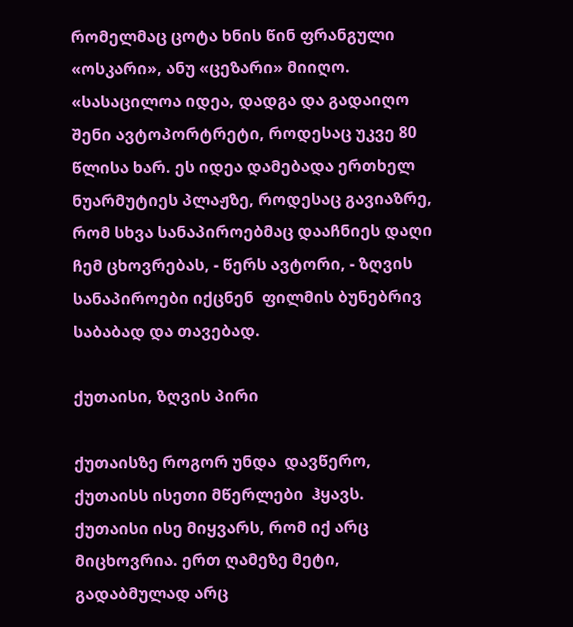რომელმაც ცოტა ხნის წინ ფრანგული «ოსკარი», ანუ «ცეზარი» მიიღო. «სასაცილოა იდეა, დადგა და გადაიღო შენი ავტოპორტრეტი, როდესაც უკვე 80 წლისა ხარ. ეს იდეა დამებადა ერთხელ ნუარმუტიეს პლაჟზე, როდესაც გავიაზრე, რომ სხვა სანაპიროებმაც დააჩნიეს დაღი ჩემ ცხოვრებას, - წერს ავტორი, - ზღვის სანაპიროები იქცნენ  ფილმის ბუნებრივ  საბაბად და თავებად.

ქუთაისი, ზღვის პირი

ქუთაისზე როგორ უნდა  დავწერო, ქუთაისს ისეთი მწერლები  ჰყავს.
ქუთაისი ისე მიყვარს, რომ იქ არც მიცხოვრია. ერთ ღამეზე მეტი, გადაბმულად არც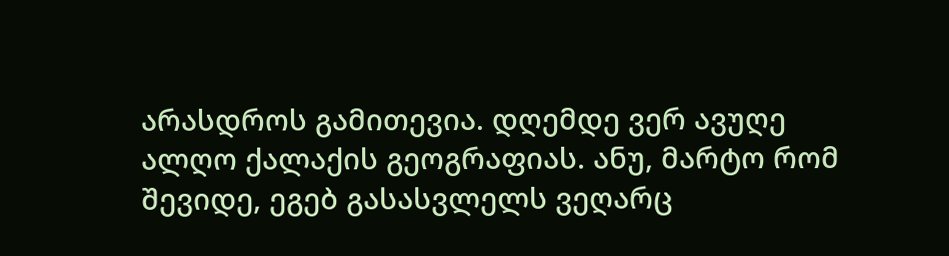არასდროს გამითევია. დღემდე ვერ ავუღე ალღო ქალაქის გეოგრაფიას. ანუ, მარტო რომ შევიდე, ეგებ გასასვლელს ვეღარც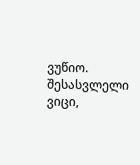ვუწიო.
შესასვლელი ვიცი,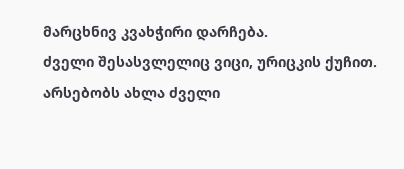მარცხნივ კვახჭირი დარჩება.
ძველი შესასვლელიც ვიცი, ურიცკის ქუჩით.
არსებობს ახლა ძველი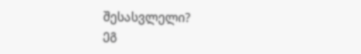შესასვლელი?
ეგ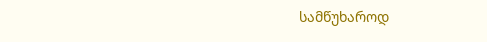სამწუხაროდ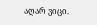აღარ ვიცი.